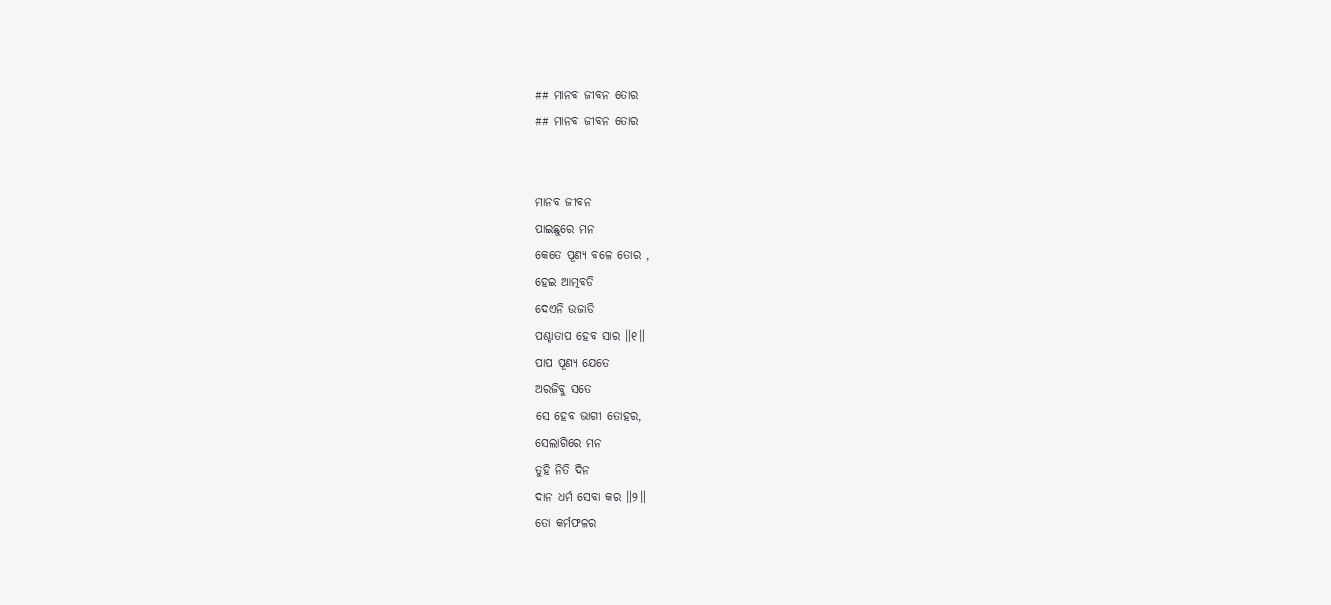## ମାନବ ଜୀବନ ତୋର
## ମାନବ ଜୀବନ ତୋର


ମାନବ ଜୀବନ
ପାଇଛୁରେ ମନ
କେତେ ପୂଣ୍ୟ ବଳେ ତୋର ,
ହେଇ ଆତ୍ମବଡି
ଦେଏନି ଉଜାଡି
ପଶ୍ଚାତାପ ହେବ ସାର ॥୧॥
ପାପ ପୂଣ୍ୟ ଯେତେ
ଅରଜିବୁ ସତେ
ସେ ହେବ ଭାଗୀ ତୋହର,
ସେଲାଗିରେ ମନ
ତୁହି ନିତି ଦିନ
ଦାନ ଧର୍ମ ସେବା କର ॥୨॥
ତୋ କର୍ମଫଳର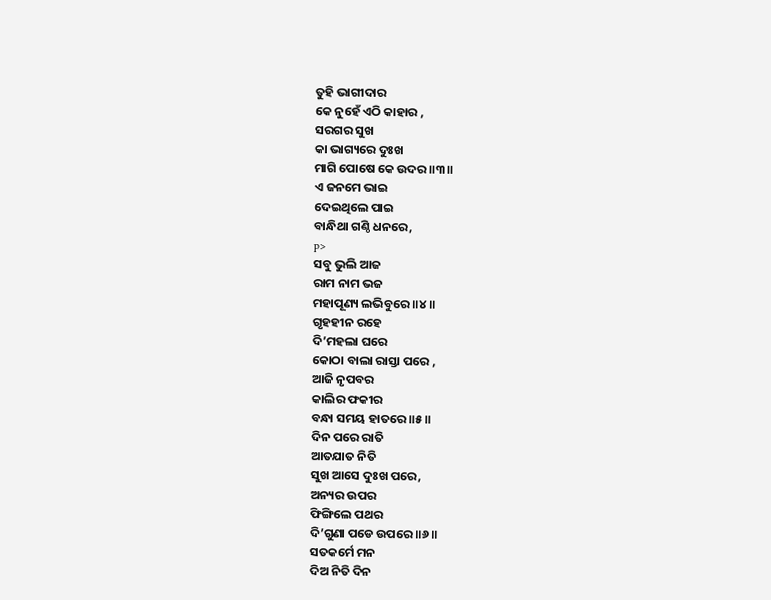ତୁହି ଭାଗୀଦାର
କେ ନୁହେଁ ଏଠି କାହାର ,
ସରଗର ସୁଖ
କା ଭାଗ୍ୟରେ ଦୁଃଖ
ମାଗି ପୋଷେ କେ ଉଦର ॥୩॥
ଏ ଜନମେ ଭାଇ
ଦେଇଥିଲେ ପାଇ
ବାନ୍ଧିଥା ଗଣ୍ଠି ଧନରେ,
p>
ସବୁ ଭୁଲି ଆଜ
ରାମ ନାମ ଭଜ
ମହାପୂଣ୍ୟ ଲଭିବୁରେ ॥୪॥
ଗୃହହୀନ ରହେ
ଦି’ମହଲା ଘରେ
କୋଠା ବାଲା ରାସ୍ତା ପରେ ,
ଆଜି ନୃପବର
କାଲିର ଫକୀର
ବନ୍ଧା ସମୟ ହାତରେ ॥୫॥
ଦିନ ପରେ ରାତି
ଆତଯାତ ନିତି
ସୁଖ ଆସେ ଦୁଃଖ ପରେ,
ଅନ୍ୟର ଉପର
ଫିଙ୍ଗିଲେ ପଥର
ଦି’ଗୁଣା ପଡେ ଉପରେ ॥୬॥
ସତକର୍ମେ ମନ
ଦିଅ ନିତି ଦିନ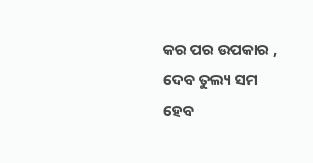କର ପର ଉପକାର ,
ଦେବ ତୁଲ୍ୟ ସମ
ହେବ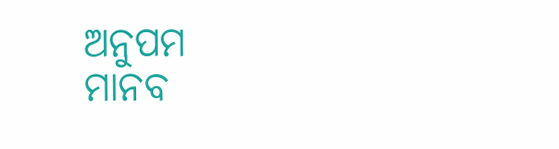ଅନୁପମ
ମାନବ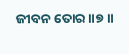ଜୀବନ ତୋର ॥୭॥